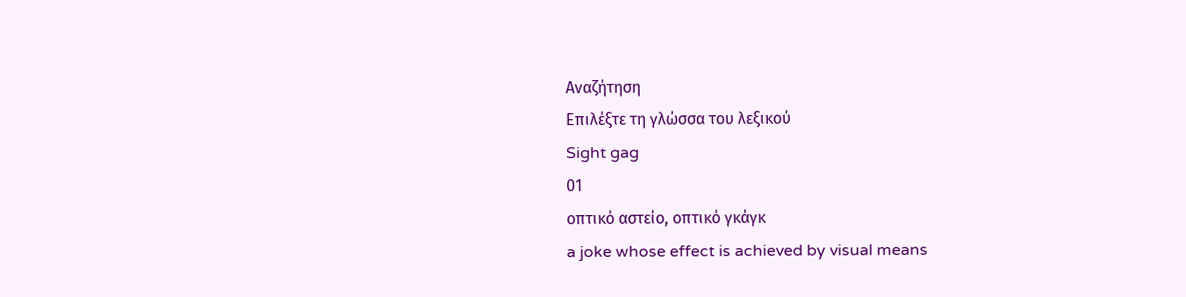Αναζήτηση
Επιλέξτε τη γλώσσα του λεξικού
Sight gag
01
οπτικό αστείο, οπτικό γκάγκ
a joke whose effect is achieved by visual means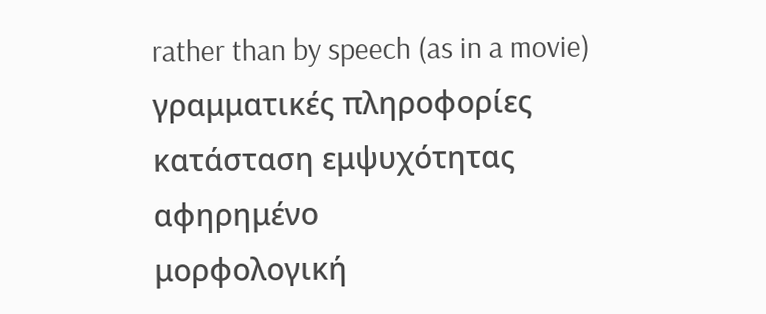rather than by speech (as in a movie)
γραμματικές πληροφορίες
κατάσταση εμψυχότητας
αφηρημένο
μορφολογική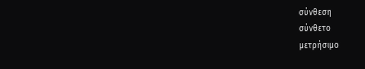σύνθεση
σύνθετο
μετρήσιμο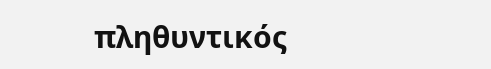πληθυντικός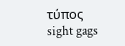τύπος
sight gags